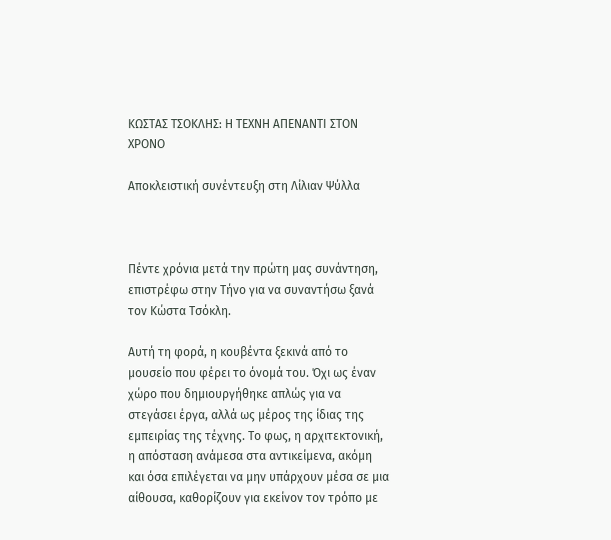ΚΩΣΤΑΣ ΤΣΟΚΛΗΣ: Η ΤΕΧΝΗ ΑΠΕΝΑΝΤΙ ΣΤΟΝ ΧΡΟΝΟ

Αποκλειστική συνέντευξη στη Λίλιαν Ψύλλα



Πέντε χρόνια μετά την πρώτη μας συνάντηση, επιστρέφω στην Τήνο για να συναντήσω ξανά τον Κώστα Τσόκλη.

Αυτή τη φορά, η κουβέντα ξεκινά από το μουσείο που φέρει το όνομά του. Όχι ως έναν χώρο που δημιουργήθηκε απλώς για να στεγάσει έργα, αλλά ως μέρος της ίδιας της εμπειρίας της τέχνης. Το φως, η αρχιτεκτονική, η απόσταση ανάμεσα στα αντικείμενα, ακόμη και όσα επιλέγεται να μην υπάρχουν μέσα σε μια αίθουσα, καθορίζουν για εκείνον τον τρόπο με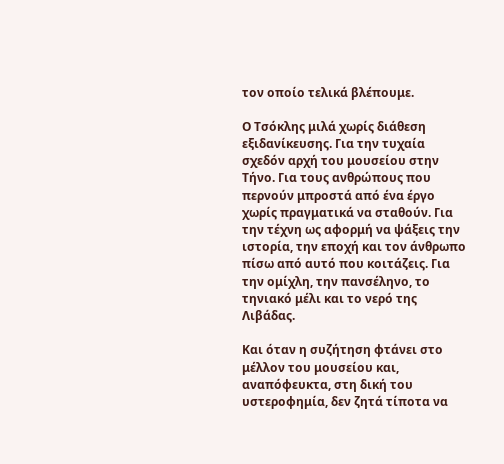τον οποίο τελικά βλέπουμε.

Ο Τσόκλης μιλά χωρίς διάθεση εξιδανίκευσης. Για την τυχαία σχεδόν αρχή του μουσείου στην Τήνο. Για τους ανθρώπους που περνούν μπροστά από ένα έργο χωρίς πραγματικά να σταθούν. Για την τέχνη ως αφορμή να ψάξεις την ιστορία, την εποχή και τον άνθρωπο πίσω από αυτό που κοιτάζεις. Για την ομίχλη, την πανσέληνο, το τηνιακό μέλι και το νερό της Λιβάδας.

Και όταν η συζήτηση φτάνει στο μέλλον του μουσείου και, αναπόφευκτα, στη δική του υστεροφημία, δεν ζητά τίποτα να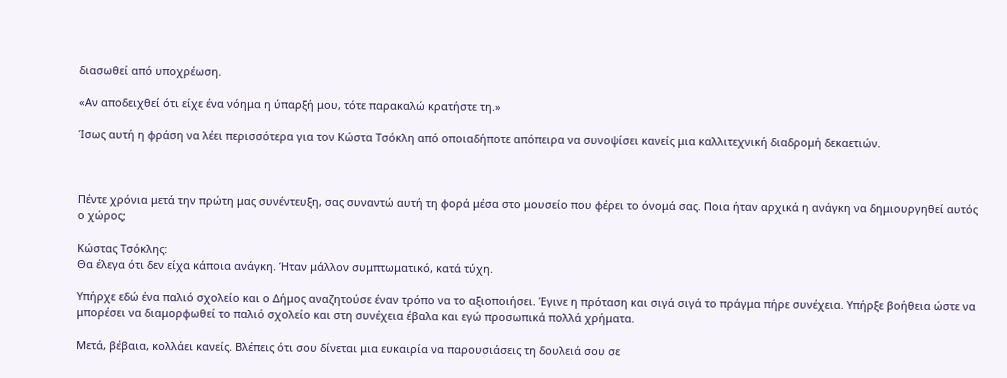διασωθεί από υποχρέωση.

«Αν αποδειχθεί ότι είχε ένα νόημα η ύπαρξή μου, τότε παρακαλώ κρατήστε τη.»

Ίσως αυτή η φράση να λέει περισσότερα για τον Κώστα Τσόκλη από οποιαδήποτε απόπειρα να συνοψίσει κανείς μια καλλιτεχνική διαδρομή δεκαετιών.



Πέντε χρόνια μετά την πρώτη μας συνέντευξη, σας συναντώ αυτή τη φορά μέσα στο μουσείο που φέρει το όνομά σας. Ποια ήταν αρχικά η ανάγκη να δημιουργηθεί αυτός ο χώρος;

Κώστας Τσόκλης:
Θα έλεγα ότι δεν είχα κάποια ανάγκη. Ήταν μάλλον συμπτωματικό, κατά τύχη.

Υπήρχε εδώ ένα παλιό σχολείο και ο Δήμος αναζητούσε έναν τρόπο να το αξιοποιήσει. Έγινε η πρόταση και σιγά σιγά το πράγμα πήρε συνέχεια. Υπήρξε βοήθεια ώστε να μπορέσει να διαμορφωθεί το παλιό σχολείο και στη συνέχεια έβαλα και εγώ προσωπικά πολλά χρήματα.

Μετά, βέβαια, κολλάει κανείς. Βλέπεις ότι σου δίνεται μια ευκαιρία να παρουσιάσεις τη δουλειά σου σε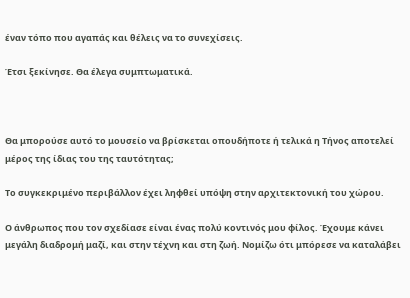έναν τόπο που αγαπάς και θέλεις να το συνεχίσεις.

Έτσι ξεκίνησε. Θα έλεγα συμπτωματικά.



Θα μπορούσε αυτό το μουσείο να βρίσκεται οπουδήποτε ή τελικά η Τήνος αποτελεί μέρος της ίδιας του της ταυτότητας;

Το συγκεκριμένο περιβάλλον έχει ληφθεί υπόψη στην αρχιτεκτονική του χώρου.

Ο άνθρωπος που τον σχεδίασε είναι ένας πολύ κοντινός μου φίλος. Έχουμε κάνει μεγάλη διαδρομή μαζί, και στην τέχνη και στη ζωή. Νομίζω ότι μπόρεσε να καταλάβει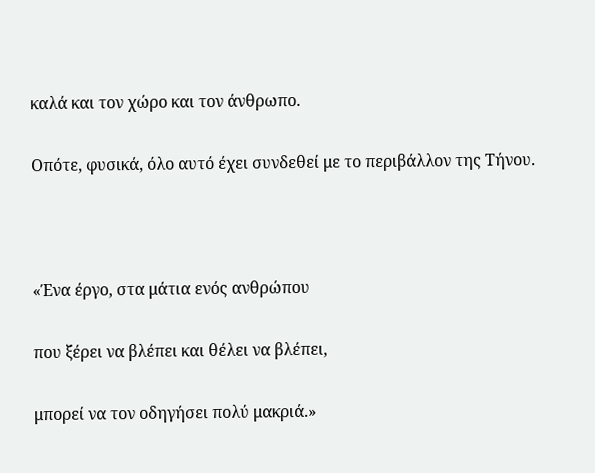καλά και τον χώρο και τον άνθρωπο.

Οπότε, φυσικά, όλο αυτό έχει συνδεθεί με το περιβάλλον της Τήνου.



«Ένα έργο, στα μάτια ενός ανθρώπου

που ξέρει να βλέπει και θέλει να βλέπει,

μπορεί να τον οδηγήσει πολύ μακριά.»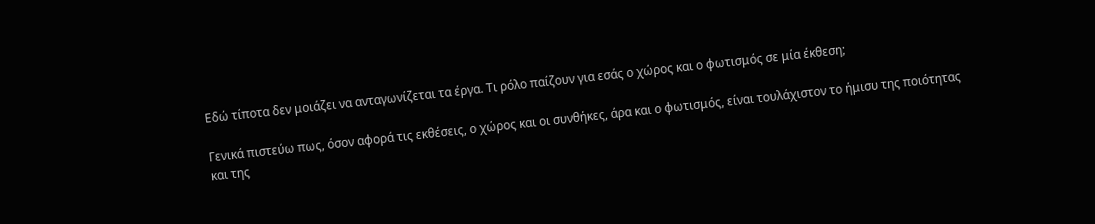Εδώ τίποτα δεν μοιάζει να ανταγωνίζεται τα έργα. Τι ρόλο παίζουν για εσάς ο χώρος και ο φωτισμός σε μία έκθεση;

Γενικά πιστεύω πως, όσον αφορά τις εκθέσεις, ο χώρος και οι συνθήκες, άρα και ο φωτισμός, είναι τουλάχιστον το ήμισυ της ποιότητας και της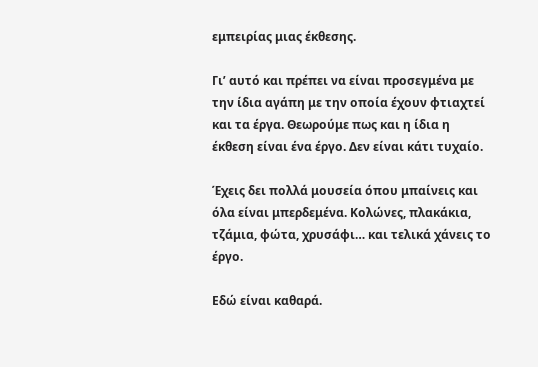εμπειρίας μιας έκθεσης.

Γι’ αυτό και πρέπει να είναι προσεγμένα με την ίδια αγάπη με την οποία έχουν φτιαχτεί και τα έργα. Θεωρούμε πως και η ίδια η έκθεση είναι ένα έργο. Δεν είναι κάτι τυχαίο.

Έχεις δει πολλά μουσεία όπου μπαίνεις και όλα είναι μπερδεμένα. Κολώνες, πλακάκια, τζάμια, φώτα, χρυσάφι… και τελικά χάνεις το έργο.

Εδώ είναι καθαρά.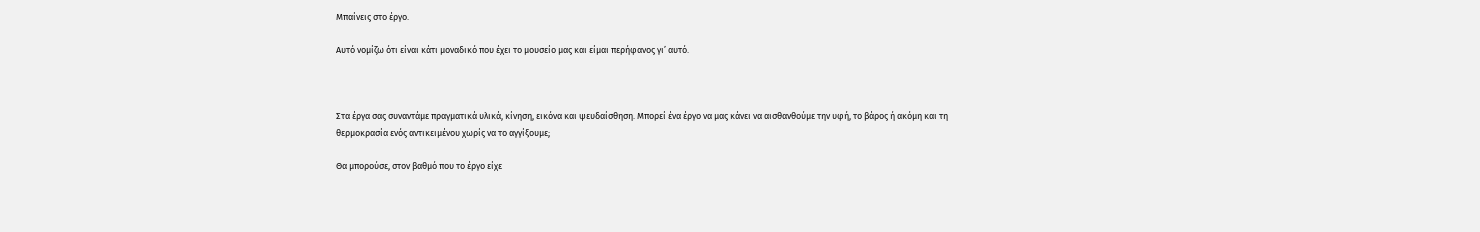Μπαίνεις στο έργο.

Αυτό νομίζω ότι είναι κάτι μοναδικό που έχει το μουσείο μας και είμαι περήφανος γι’ αυτό.



Στα έργα σας συναντάμε πραγματικά υλικά, κίνηση, εικόνα και ψευδαίσθηση. Μπορεί ένα έργο να μας κάνει να αισθανθούμε την υφή, το βάρος ή ακόμη και τη θερμοκρασία ενός αντικειμένου χωρίς να το αγγίξουμε;

Θα μπορούσε, στον βαθμό που το έργο είχε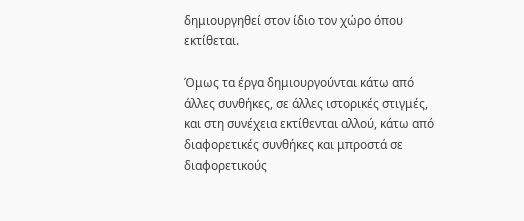δημιουργηθεί στον ίδιο τον χώρο όπου εκτίθεται.

Όμως τα έργα δημιουργούνται κάτω από άλλες συνθήκες, σε άλλες ιστορικές στιγμές, και στη συνέχεια εκτίθενται αλλού, κάτω από διαφορετικές συνθήκες και μπροστά σε διαφορετικούς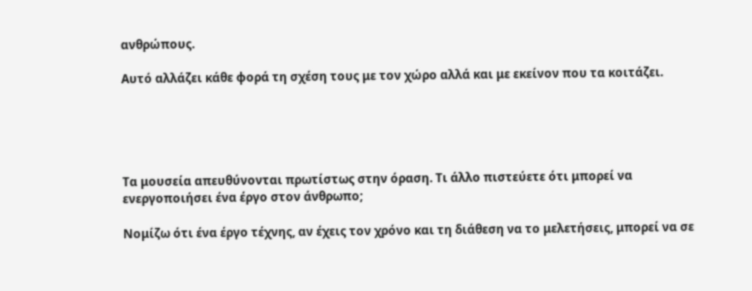ανθρώπους.

Αυτό αλλάζει κάθε φορά τη σχέση τους με τον χώρο αλλά και με εκείνον που τα κοιτάζει.





Τα μουσεία απευθύνονται πρωτίστως στην όραση. Τι άλλο πιστεύετε ότι μπορεί να ενεργοποιήσει ένα έργο στον άνθρωπο;

Νομίζω ότι ένα έργο τέχνης, αν έχεις τον χρόνο και τη διάθεση να το μελετήσεις, μπορεί να σε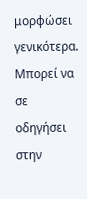μορφώσει γενικότερα. Μπορεί να σε οδηγήσει στην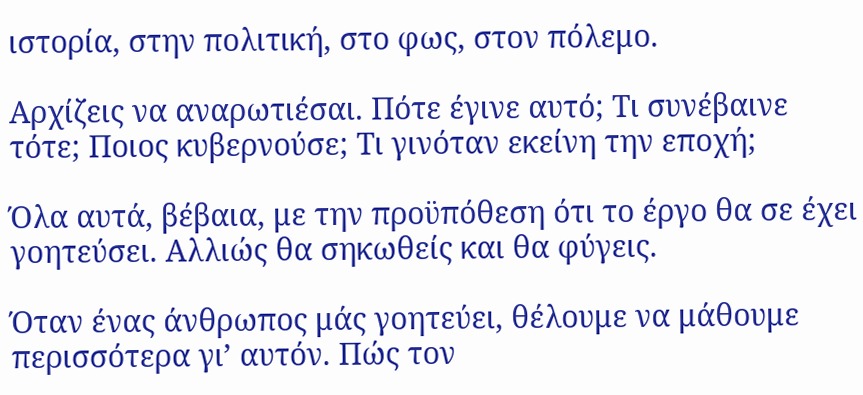ιστορία, στην πολιτική, στο φως, στον πόλεμο.

Αρχίζεις να αναρωτιέσαι. Πότε έγινε αυτό; Τι συνέβαινε τότε; Ποιος κυβερνούσε; Τι γινόταν εκείνη την εποχή;

Όλα αυτά, βέβαια, με την προϋπόθεση ότι το έργο θα σε έχει γοητεύσει. Αλλιώς θα σηκωθείς και θα φύγεις.

Όταν ένας άνθρωπος μάς γοητεύει, θέλουμε να μάθουμε περισσότερα γι’ αυτόν. Πώς τον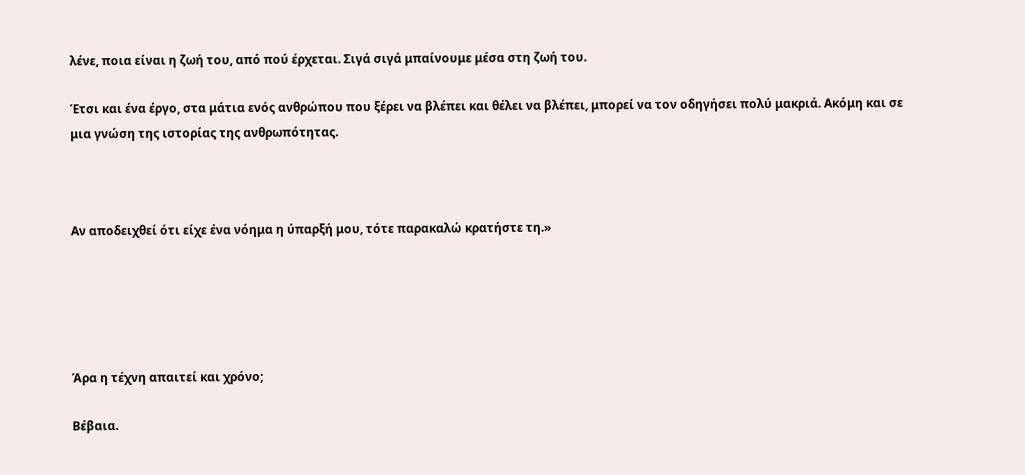λένε, ποια είναι η ζωή του, από πού έρχεται. Σιγά σιγά μπαίνουμε μέσα στη ζωή του.

Έτσι και ένα έργο, στα μάτια ενός ανθρώπου που ξέρει να βλέπει και θέλει να βλέπει, μπορεί να τον οδηγήσει πολύ μακριά. Ακόμη και σε μια γνώση της ιστορίας της ανθρωπότητας.



Αν αποδειχθεί ότι είχε ένα νόημα η ύπαρξή μου, τότε παρακαλώ κρατήστε τη.»





Άρα η τέχνη απαιτεί και χρόνο;

Βέβαια.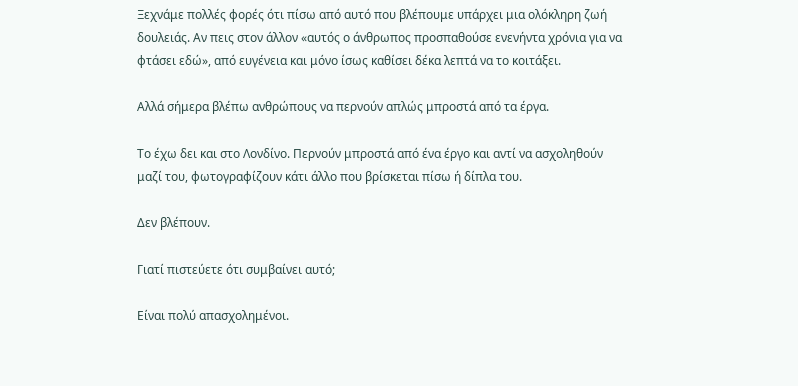Ξεχνάμε πολλές φορές ότι πίσω από αυτό που βλέπουμε υπάρχει μια ολόκληρη ζωή δουλειάς. Αν πεις στον άλλον «αυτός ο άνθρωπος προσπαθούσε ενενήντα χρόνια για να φτάσει εδώ», από ευγένεια και μόνο ίσως καθίσει δέκα λεπτά να το κοιτάξει.

Αλλά σήμερα βλέπω ανθρώπους να περνούν απλώς μπροστά από τα έργα.

Το έχω δει και στο Λονδίνο. Περνούν μπροστά από ένα έργο και αντί να ασχοληθούν μαζί του, φωτογραφίζουν κάτι άλλο που βρίσκεται πίσω ή δίπλα του.

Δεν βλέπουν.

Γιατί πιστεύετε ότι συμβαίνει αυτό;

Είναι πολύ απασχολημένοι.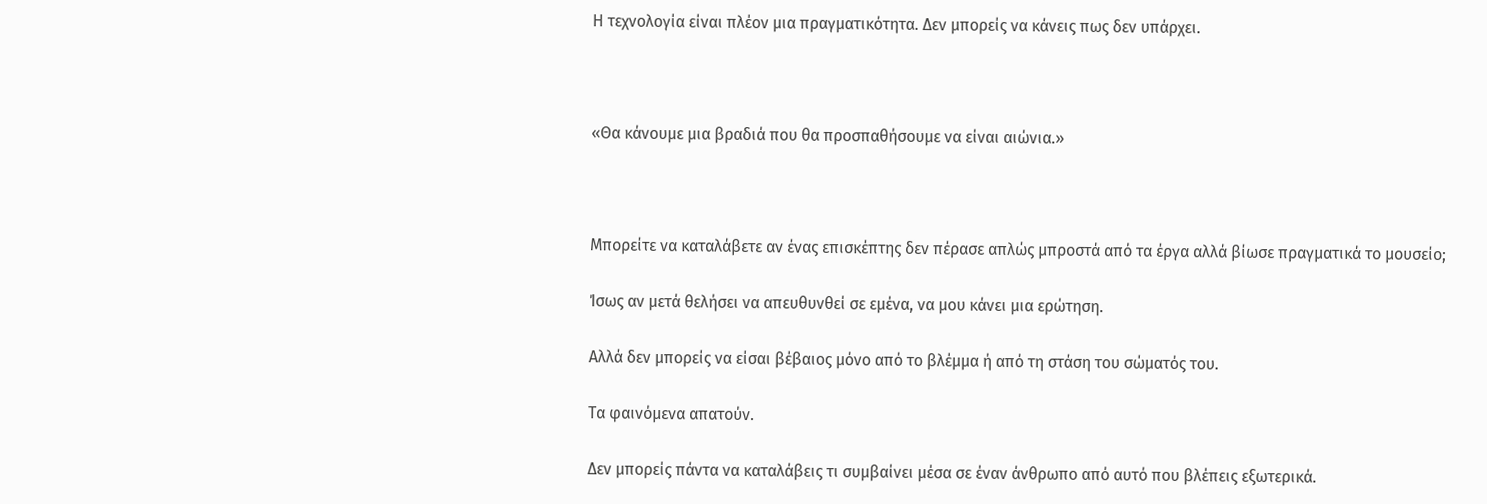Η τεχνολογία είναι πλέον μια πραγματικότητα. Δεν μπορείς να κάνεις πως δεν υπάρχει.



«Θα κάνουμε μια βραδιά που θα προσπαθήσουμε να είναι αιώνια.»



Μπορείτε να καταλάβετε αν ένας επισκέπτης δεν πέρασε απλώς μπροστά από τα έργα αλλά βίωσε πραγματικά το μουσείο;

Ίσως αν μετά θελήσει να απευθυνθεί σε εμένα, να μου κάνει μια ερώτηση.

Αλλά δεν μπορείς να είσαι βέβαιος μόνο από το βλέμμα ή από τη στάση του σώματός του.

Τα φαινόμενα απατούν.

Δεν μπορείς πάντα να καταλάβεις τι συμβαίνει μέσα σε έναν άνθρωπο από αυτό που βλέπεις εξωτερικά.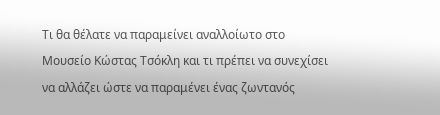Τι θα θέλατε να παραμείνει αναλλοίωτο στο Μουσείο Κώστας Τσόκλη και τι πρέπει να συνεχίσει να αλλάζει ώστε να παραμένει ένας ζωντανός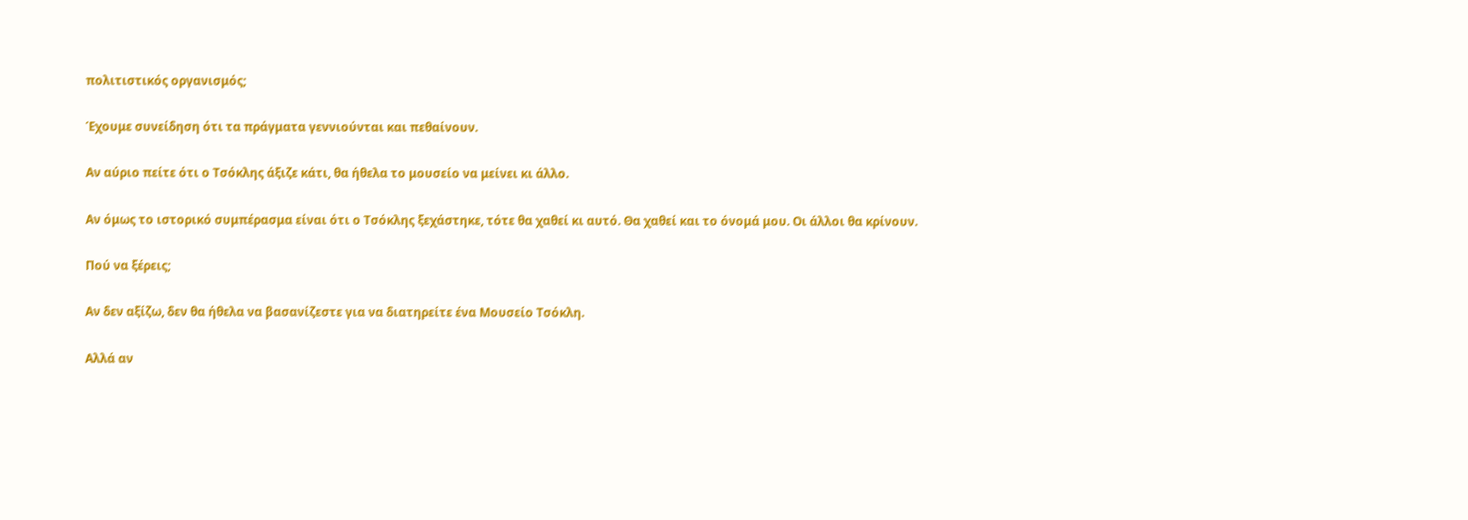πολιτιστικός οργανισμός;

Έχουμε συνείδηση ότι τα πράγματα γεννιούνται και πεθαίνουν.

Αν αύριο πείτε ότι ο Τσόκλης άξιζε κάτι, θα ήθελα το μουσείο να μείνει κι άλλο.

Αν όμως το ιστορικό συμπέρασμα είναι ότι ο Τσόκλης ξεχάστηκε, τότε θα χαθεί κι αυτό. Θα χαθεί και το όνομά μου. Οι άλλοι θα κρίνουν.

Πού να ξέρεις;

Αν δεν αξίζω, δεν θα ήθελα να βασανίζεστε για να διατηρείτε ένα Μουσείο Τσόκλη.

Αλλά αν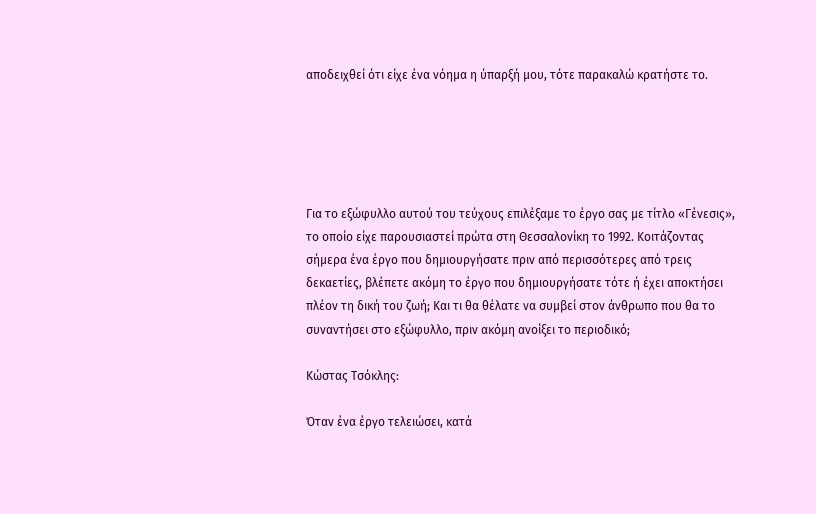αποδειχθεί ότι είχε ένα νόημα η ύπαρξή μου, τότε παρακαλώ κρατήστε το.





Για το εξώφυλλο αυτού του τεύχους επιλέξαμε το έργο σας με τίτλο «Γένεσις», το οποίο είχε παρουσιαστεί πρώτα στη Θεσσαλονίκη το 1992. Κοιτάζοντας σήμερα ένα έργο που δημιουργήσατε πριν από περισσότερες από τρεις δεκαετίες, βλέπετε ακόμη το έργο που δημιουργήσατε τότε ή έχει αποκτήσει πλέον τη δική του ζωή; Και τι θα θέλατε να συμβεί στον άνθρωπο που θα το συναντήσει στο εξώφυλλο, πριν ακόμη ανοίξει το περιοδικό;

Κώστας Τσόκλης:

Όταν ένα έργο τελειώσει, κατά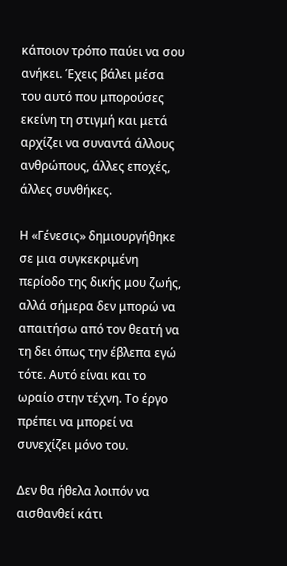κάποιον τρόπο παύει να σου ανήκει. Έχεις βάλει μέσα του αυτό που μπορούσες εκείνη τη στιγμή και μετά αρχίζει να συναντά άλλους ανθρώπους, άλλες εποχές, άλλες συνθήκες.

Η «Γένεσις» δημιουργήθηκε σε μια συγκεκριμένη περίοδο της δικής μου ζωής, αλλά σήμερα δεν μπορώ να απαιτήσω από τον θεατή να τη δει όπως την έβλεπα εγώ τότε. Αυτό είναι και το ωραίο στην τέχνη. Το έργο πρέπει να μπορεί να συνεχίζει μόνο του.

Δεν θα ήθελα λοιπόν να αισθανθεί κάτι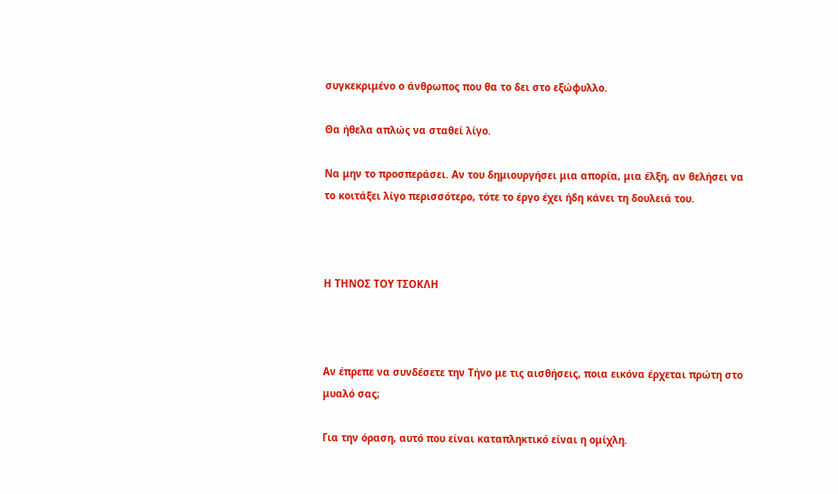συγκεκριμένο ο άνθρωπος που θα το δει στο εξώφυλλο.

Θα ήθελα απλώς να σταθεί λίγο.

Να μην το προσπεράσει. Αν του δημιουργήσει μια απορία, μια έλξη, αν θελήσει να το κοιτάξει λίγο περισσότερο, τότε το έργο έχει ήδη κάνει τη δουλειά του.



Η ΤΗΝΟΣ ΤΟΥ ΤΣΟΚΛΗ



Αν έπρεπε να συνδέσετε την Τήνο με τις αισθήσεις, ποια εικόνα έρχεται πρώτη στο μυαλό σας;

Για την όραση, αυτό που είναι καταπληκτικό είναι η ομίχλη.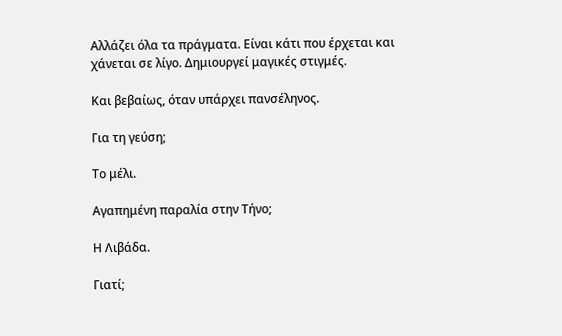Αλλάζει όλα τα πράγματα. Είναι κάτι που έρχεται και χάνεται σε λίγο. Δημιουργεί μαγικές στιγμές.

Και βεβαίως, όταν υπάρχει πανσέληνος.

Για τη γεύση;

Το μέλι.

Αγαπημένη παραλία στην Τήνο;

Η Λιβάδα.

Γιατί;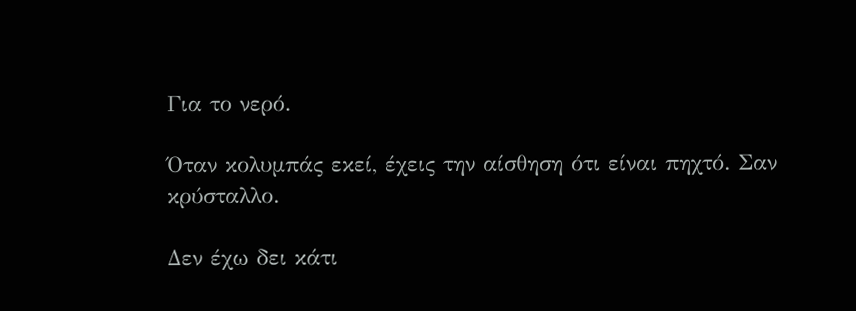Για το νερό.

Όταν κολυμπάς εκεί, έχεις την αίσθηση ότι είναι πηχτό. Σαν κρύσταλλο.

Δεν έχω δει κάτι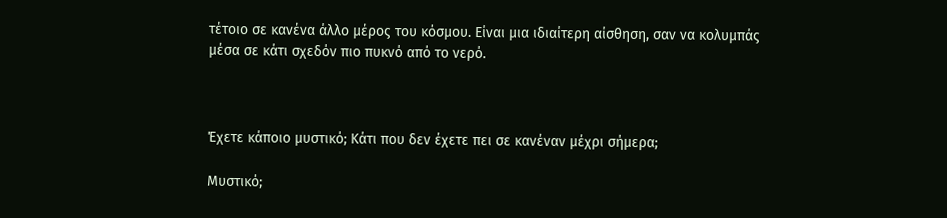τέτοιο σε κανένα άλλο μέρος του κόσμου. Είναι μια ιδιαίτερη αίσθηση, σαν να κολυμπάς μέσα σε κάτι σχεδόν πιο πυκνό από το νερό.



Έχετε κάποιο μυστικό; Κάτι που δεν έχετε πει σε κανέναν μέχρι σήμερα;

Μυστικό;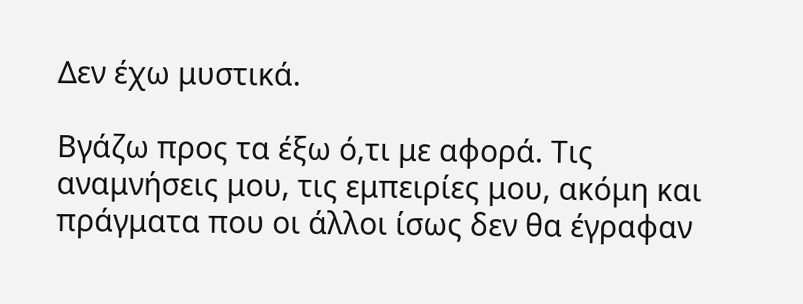Δεν έχω μυστικά.

Βγάζω προς τα έξω ό,τι με αφορά. Τις αναμνήσεις μου, τις εμπειρίες μου, ακόμη και πράγματα που οι άλλοι ίσως δεν θα έγραφαν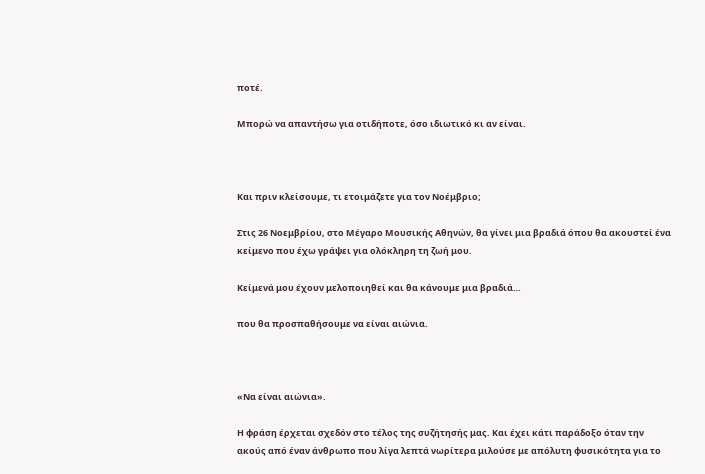ποτέ.

Μπορώ να απαντήσω για οτιδήποτε, όσο ιδιωτικό κι αν είναι.



Και πριν κλείσουμε, τι ετοιμάζετε για τον Νοέμβριο;

Στις 26 Νοεμβρίου, στο Μέγαρο Μουσικής Αθηνών, θα γίνει μια βραδιά όπου θα ακουστεί ένα κείμενο που έχω γράψει για ολόκληρη τη ζωή μου.

Κείμενά μου έχουν μελοποιηθεί και θα κάνουμε μια βραδιά…

που θα προσπαθήσουμε να είναι αιώνια.



«Να είναι αιώνια».

Η φράση έρχεται σχεδόν στο τέλος της συζήτησής μας. Και έχει κάτι παράδοξο όταν την ακούς από έναν άνθρωπο που λίγα λεπτά νωρίτερα μιλούσε με απόλυτη φυσικότητα για το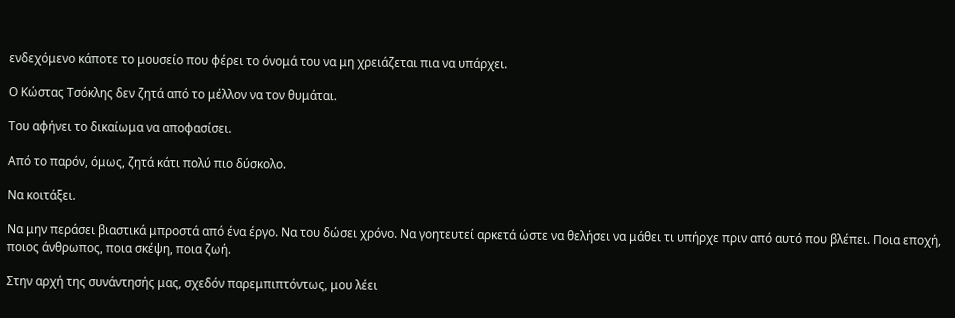ενδεχόμενο κάποτε το μουσείο που φέρει το όνομά του να μη χρειάζεται πια να υπάρχει.

Ο Κώστας Τσόκλης δεν ζητά από το μέλλον να τον θυμάται.

Του αφήνει το δικαίωμα να αποφασίσει.

Από το παρόν, όμως, ζητά κάτι πολύ πιο δύσκολο.

Να κοιτάξει.

Να μην περάσει βιαστικά μπροστά από ένα έργο. Να του δώσει χρόνο. Να γοητευτεί αρκετά ώστε να θελήσει να μάθει τι υπήρχε πριν από αυτό που βλέπει. Ποια εποχή, ποιος άνθρωπος, ποια σκέψη, ποια ζωή.

Στην αρχή της συνάντησής μας, σχεδόν παρεμπιπτόντως, μου λέει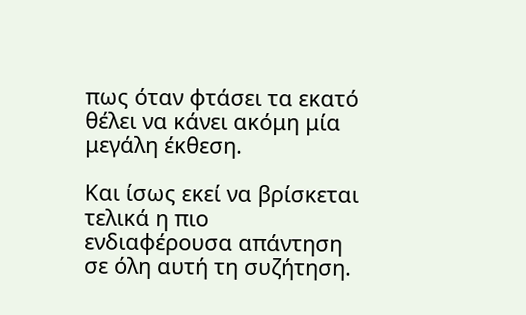πως όταν φτάσει τα εκατό θέλει να κάνει ακόμη μία μεγάλη έκθεση.

Και ίσως εκεί να βρίσκεται τελικά η πιο ενδιαφέρουσα απάντηση σε όλη αυτή τη συζήτηση.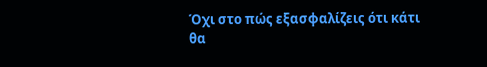Όχι στο πώς εξασφαλίζεις ότι κάτι θα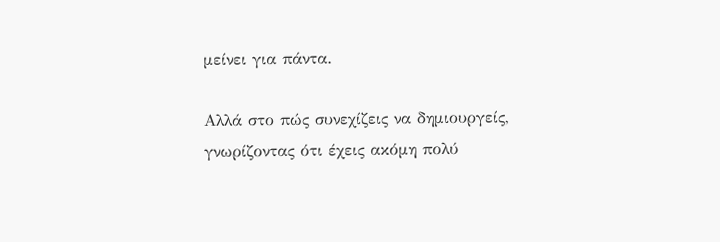μείνει για πάντα.

Αλλά στο πώς συνεχίζεις να δημιουργείς, γνωρίζοντας ότι έχεις ακόμη πολύ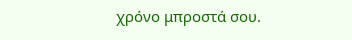χρόνο μπροστά σου.